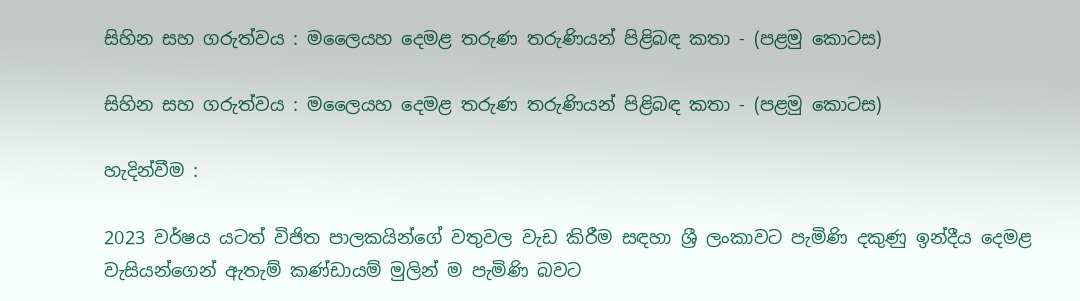සිහින සහ ගරුත්වය : මලෛයහ දෙමළ තරුණ තරුණියන් පිළිබඳ කතා - (පළමු කොටස)

සිහින සහ ගරුත්වය : මලෛයහ දෙමළ තරුණ තරුණියන් පිළිබඳ කතා - (පළමු කොටස)

හැදින්වීම :

2023 වර්ෂය යටත් විජිත පාලකයින්ගේ වතුවල වැඩ කිරීම සඳහා ශ්‍රී ලංකාවට පැමිණි දකුණු ඉන්දීය දෙමළ වැසියන්ගෙන් ඇතැම් කණ්ඩායම් මුලින් ම පැමිණි බවට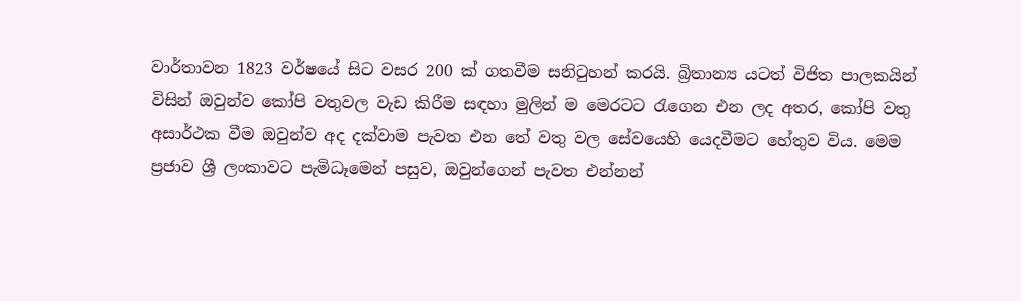වාර්තාවන 1823 වර්ෂයේ සිට වසර 200 ක් ගතවීම සනිටුහන් කරයි. බ්‍රිතාන්‍ය යටත් විජිත පාලකයින් විසින් ඔවුන්ව කෝපි වතුවල වැඩ කිරීම සඳහා මුලින් ම මෙරටට රැගෙන එන ලද අතර, කෝපි වතු අසාර්ථක වීම ඔවුන්ව අද දක්වාම පැවත එන තේ වතු වල සේවයෙහි යෙදවීමට හේතුව විය. මෙම ප්‍රජාව ශ්‍රී ලංකාවට පැමිධෑමෙන් පසුව, ඔවුන්ගෙන් පැවත එන්නන්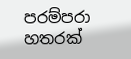පරම්පරා හතරක්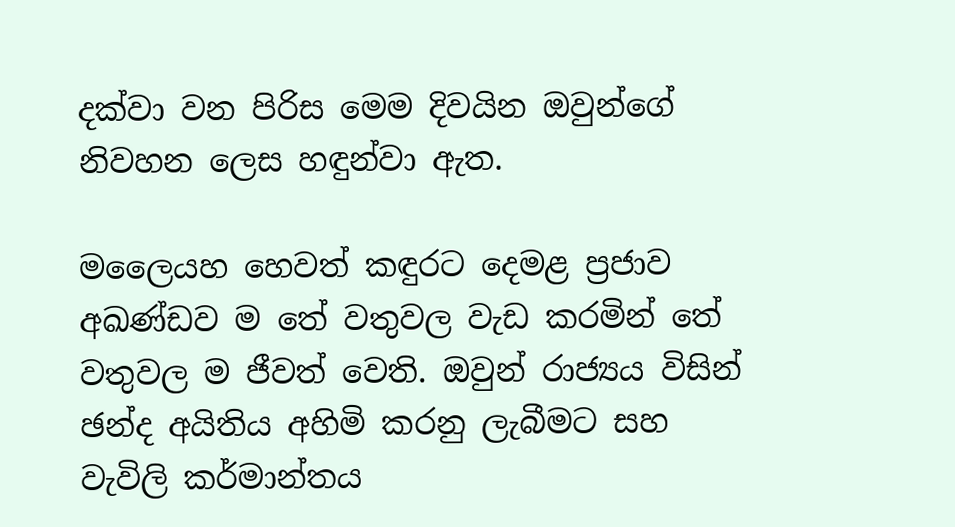දක්වා වන පිරිස මෙම දිවයින ඔවුන්ගේ නිවහන ලෙස හඳුන්වා ඇත.

මලෛයහ හෙවත් කඳුරට දෙමළ ප්‍රජාව අඛණ්ඩව ම තේ වතුවල වැඩ කරමින් තේ වතුවල ම ජීවත් වෙති. ඔවුන් රාජ්‍යය විසින් ඡන්ද අයිතිය අහිමි කරනු ලැබීමට සහ වැවිලි කර්මාන්තය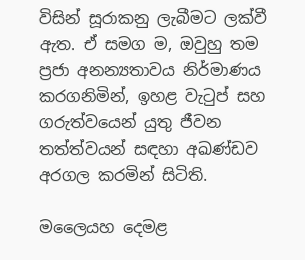විසින් සූරාකනු ලැබීමට ලක්වී ඇත. ඒ සමග ම, ඔවුහු තම ප්‍රජා අනන්‍යතාවය නිර්මාණය කරගනිමින්, ඉහළ වැටුප් සහ ගරුත්වයෙන් යුතු ජීවන තත්ත්වයන් සඳහා අඛණ්ඩව අරගල කරමින් සිටිති.

මලෛයහ දෙමළ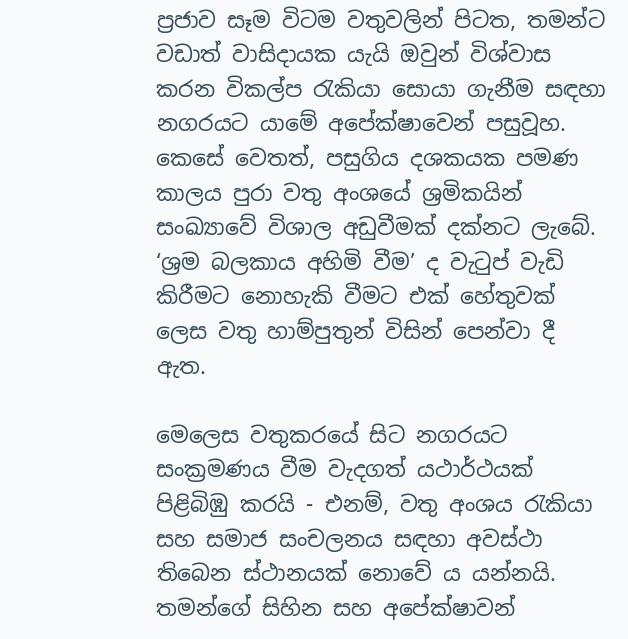ප්‍රජාව සෑම විටම වතුවලින් පිටත, තමන්ට වඩාත් වාසිදායක යැයි ඔවුන් විශ්වාස කරන විකල්ප රැකියා සොයා ගැනීම සඳහා නගරයට යාමේ අපේක්ෂාවෙන් පසුවූහ. කෙසේ වෙතත්, පසුගිය දශකයක පමණ කාලය පුරා වතු අංශයේ ශ්‍රමිකයින් සංඛ්‍යාවේ විශාල අඩුවීමක් දක්නට ලැබේ. ‘ශ්‍රම බලකාය අහිමි වීම’ ද වැටුප් වැඩි කිරීමට නොහැකි වීමට එක් හේතුවක් ලෙස වතු හාම්පුතුන් විසින් පෙන්වා දී ඇත.

මෙලෙස වතුකරයේ සිට නගරයට සංක්‍රමණය වීම වැදගත් යථාර්ථයක් පිළිබිඹු කරයි - එනම්, වතු අංශය රැකියා සහ සමාජ සංචලනය සඳහා අවස්ථා තිබෙන ස්ථානයක් නොවේ ය යන්නයි. තමන්ගේ සිහින සහ අපේක්ෂාවන්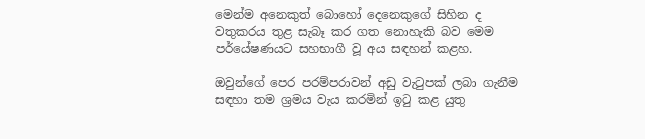මෙන්ම අනෙකුත් බොහෝ දෙනෙකුගේ සිහින ද වතුකරය තුළ සැබෑ කර ගත නොහැකි බව මෙම පර්යේෂණයට සහභාගී වූ අය සඳහන් කළහ.

ඔවුන්ගේ පෙර පරම්පරාවන් අඩු වැටුපක් ලබා ගැනීම සඳහා තම ශ්‍රමය වැය කරමින් ඉටු කළ යුතු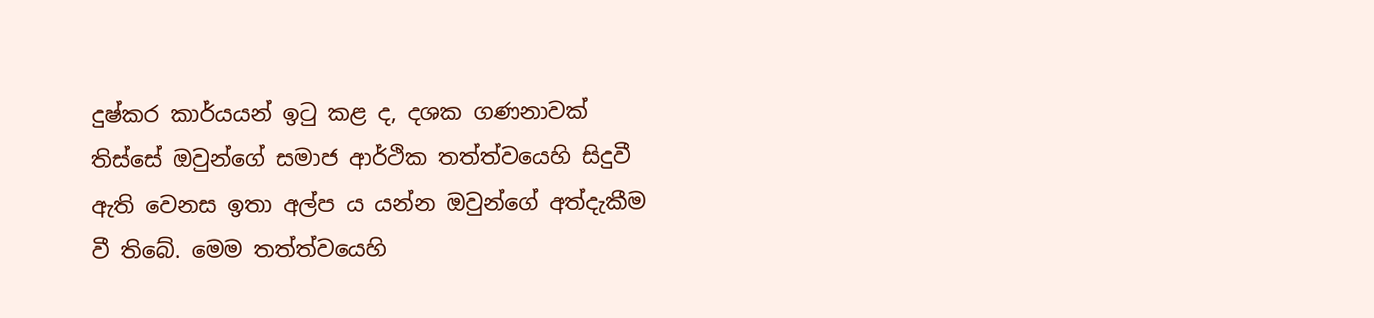දුෂ්කර කාර්යයන් ඉටු කළ ද, දශක ගණනාවක් තිස්සේ ඔවුන්ගේ සමාජ ආර්ථික තත්ත්වයෙහි සිදුවී ඇති වෙනස ඉතා අල්ප ය යන්න ඔවුන්ගේ අත්දැකීම වී තිබේ. මෙම තත්ත්වයෙහි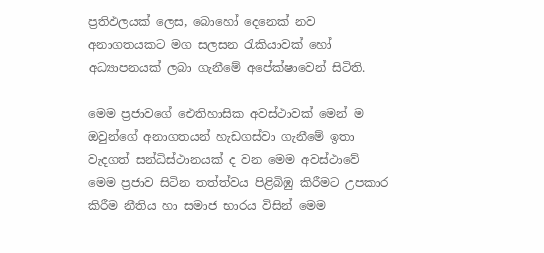ප්‍රතිඵලයක් ලෙස, බොහෝ දෙනෙක් නව අනාගතයකට මග සලසන රැකියාවක් හෝ අධ්‍යාපනයක් ලබා ගැනීමේ අපේක්ෂාවෙන් සිටිති.

මෙම ප්‍රජාවගේ ඓතිහාසික අවස්ථාවක් මෙන් ම ඔවුන්ගේ අනාගතයන් හැඩගස්වා ගැනීමේ ඉතා වැදගත් සන්ධිස්ථානයක් ද වන මෙම අවස්ථාවේ මෙම ප්‍රජාව සිටින තත්ත්වය පිළිබිඹු කිරීමට උපකාර කිරීම නීතිය හා සමාජ භාරය විසින් මෙම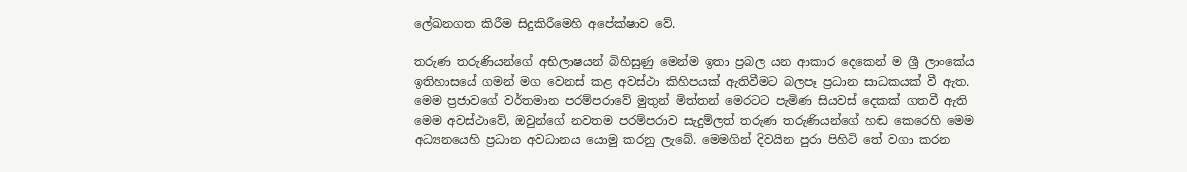ලේඛනගත කිරීම සිදුකිරීමෙහි අපේක්ෂාව වේ.

තරුණ තරුණියන්ගේ අභිලාෂයන් බිහිසුණු මෙන්ම ඉතා ප්‍රබල යන ආකාර දෙකෙන් ම ශ්‍රී ලාංකේය ඉතිහාසයේ ගමන් මග වෙනස් කළ අවස්ථා කිහිපයක් ඇතිවීමට බලපෑ ප්‍රධාන සාධකයක් වී ඇත. මෙම ප්‍රජාවගේ වර්තමාන පරම්පරාවේ මුතුන් මිත්තන් මෙරටට පැමිණ සියවස් දෙකක් ගතවී ඇති මෙම අවස්ථාවේ, ඔවුන්ගේ නවතම පරම්පරාව සැදුම්ලත් තරුණ තරුණියන්ගේ හඬ කෙරෙහි මෙම අධ්‍යනයෙහි ප්‍රධාන අවධානය යොමු කරනු ලැබේ. මෙමගින් දිවයින පුරා පිහිටි තේ වගා කරන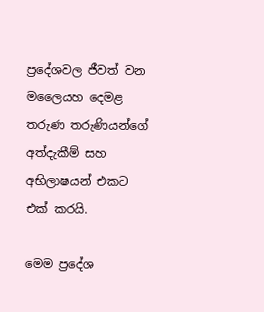ප්‍රදේශවල ජීවත් වන මලෛයහ දෙමළ තරුණ තරුණියන්ගේ අත්දැකීම් සහ අභිලාෂයන් එකට එක් කරයි.

මෙම ප්‍රදේශ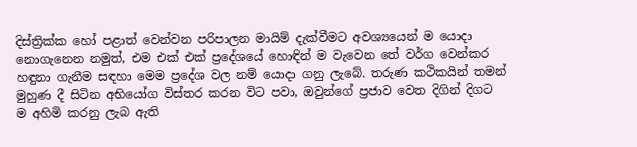දිස්ත්‍රික්ක හෝ පළාත් වෙන්වන පරිපාලන මායිම් දැක්වීමට අවශ්‍යයෙන් ම යොදා නොගැනෙන නමුත්, එම එක් එක් ප්‍රදේශයේ හොඳින් ම වැවෙන තේ වර්ග වෙන්කර හඳුනා ගැනීම සඳහා මෙම ප්‍රදේශ වල නම් යොදා ගනු ලැබේ. තරුණ කථිකයින් තමන් මුහුණ දී සිටින අභියෝග විස්තර කරන විට පවා, ඔවුන්ගේ ප්‍රජාව වෙත දිගින් දිගට ම අහිමි කරනු ලැබ ඇති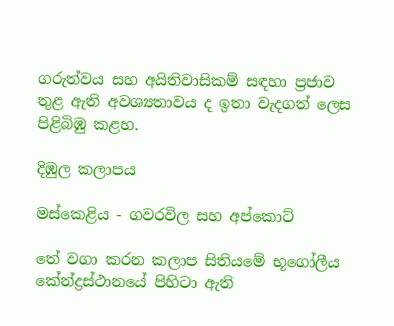ගරුත්වය සහ අයිතිවාසිකම් සඳහා ප්‍රජාව තුළ ඇති අවශ්‍යතාවය ද ඉතා වැදගත් ලෙස පිළිබිඹු කළහ.

දිඹුල කලාපය

මස්කෙළිය - ගවරවිල සහ අප්කොට්

තේ වගා කරන කලාප සිතියමේ භූගෝලීය කේන්ද්‍රස්ථානයේ පිහිටා ඇති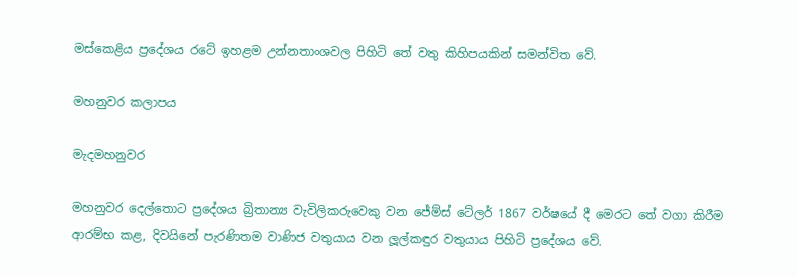මස්කෙළිය ප්‍රදේශය රටේ ඉහළම උන්නතාංශවල පිහිටි තේ වතු කිහිපයකින් සමන්විත වේ.

මහනුවර කලාපය

මැදමහනුවර

මහනුවර දෙල්තොට ප්‍රදේශය බ්‍රිතාන්‍ය වැවිලිකරුවෙකු වන ජේම්ස් ටේලර් 1867 වර්ෂයේ දී මෙරට තේ වගා කිරීම ආරම්භ කළ, දිවයිනේ පැරණිතම වාණිජ වතුයාය වන ලූල්කඳුර වතුයාය පිහිටි ප්‍රදේශය වේ.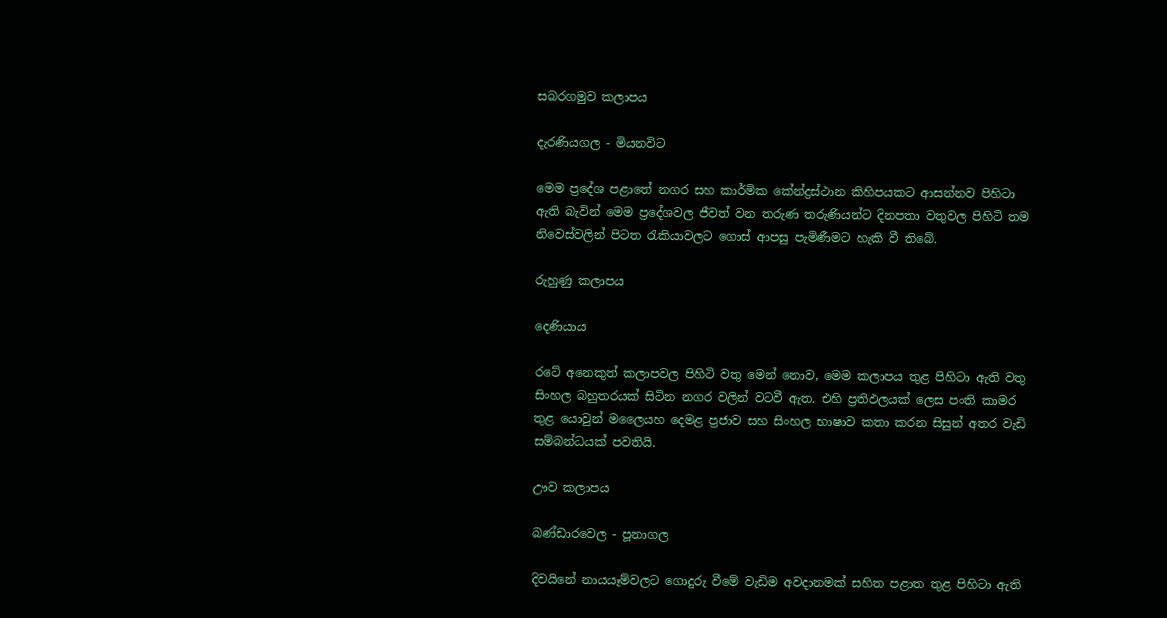සබරගමුව කලාපය

දැරණියගල - මියනවිට

මෙම ප්‍රදේශ පළාතේ නගර සහ කාර්මික කේන්ද්‍රස්ථාන කිහිපයකට ආසන්නව පිහිටා ඇති බැවින් මෙම ප්‍රදේශවල ජීවත් වන තරුණ තරුණියන්ට දිනපතා වතුවල පිහිටි තම නිවෙස්වලින් පිටත රැකියාවලට ගොස් ආපසු පැමිණීමට හැකි වී තිබේ.

රුහුණු කලාපය

දෙණියාය

රටේ අනෙකුත් කලාපවල පිහිටි වතු මෙන් නොව, මෙම කලාපය තුළ පිහිටා ඇති වතු සිංහල බහුතරයක් සිටින නගර වලින් වටවී ඇත. එහි ප්‍රතිඵලයක් ලෙස පංති කාමර තුළ යොවුන් මලෛයහ දෙමළ ප්‍රජාව සහ සිංහල භාෂාව කතා කරන සිසුන් අතර වැඩි සම්බන්ධයක් පවතියි.

ඌව කලාපය

බණ්ඩාරවෙල - පූනාගල

දිවයිනේ නායයෑම්වලට ගොදුරු වීමේ වැඩිම අවදානමක් සහිත පළාත තුළ පිහිටා ඇති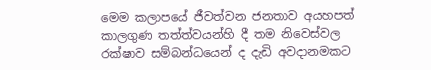මෙම කලාපයේ ජීවත්වන ජනතාව අයහපත් කාලගුණ තත්ත්වයන්හි දී තම නිවෙස්වල රක්ෂාව සම්බන්ධයෙන් ද දැඩි අවදානමකට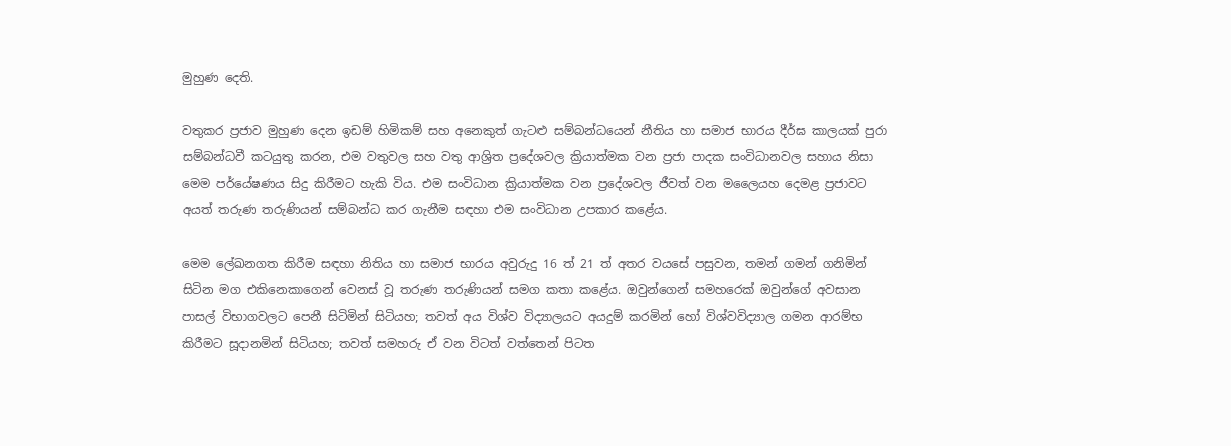මුහුණ දෙති.

වතුකර ප්‍රජාව මුහුණ දෙන ඉඩම් හිමිකම් සහ අනෙකුත් ගැටළු සම්බන්ධයෙන් නීතිය හා සමාජ භාරය දීර්ඝ කාලයක් පුරා සම්බන්ධවී කටයුතු කරන, එම වතුවල සහ වතු ආශ්‍රිත ප්‍රදේශවල ක්‍රියාත්මක වන ප්‍රජා පාදක සංවිධානවල සහාය නිසා මෙම පර්යේෂණය සිදු කිරීමට හැකි විය. එම සංවිධාන ක්‍රියාත්මක වන ප්‍රදේශවල ජීවත් වන මලෛයහ දෙමළ ප්‍රජාවට අයත් තරුණ තරුණියන් සම්බන්ධ කර ගැනීම සඳහා එම සංවිධාන උපකාර කළේය.

මෙම ලේඛනගත කිරීම සඳහා නිතිය හා සමාජ භාරය අවුරුදු 16 ත් 21 ත් අතර වයසේ පසුවන, තමන් ගමන් ගනිමින් සිටින මග එකිනෙකාගෙන් වෙනස් වූ තරුණ තරුණියන් සමග කතා කළේය. ඔවුන්ගෙන් සමහරෙක් ඔවුන්ගේ අවසාන පාසල් විභාගවලට පෙනී සිටිමින් සිටියහ; තවත් අය විශ්ව විද්‍යාලයට අයදුම් කරමින් හෝ විශ්වවිද්‍යාල ගමන ආරම්භ කිරීමට සූදානමින් සිටියහ; තවත් සමහරු ඒ වන විටත් වත්තෙන් පිටත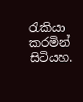රැකියා කරමින් සිටියහ.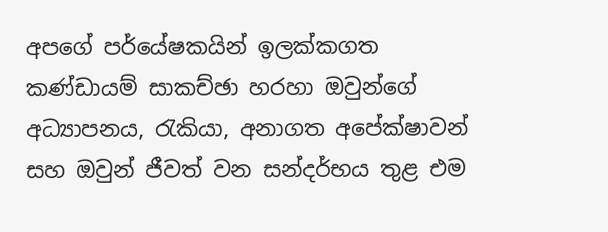අපගේ පර්යේෂකයින් ඉලක්කගත කණ්ඩායම් සාකච්ඡා හරහා ඔවුන්ගේ අධ්‍යාපනය, රැකියා, අනාගත අපේක්ෂාවන් සහ ඔවුන් ජීවත් වන සන්දර්භය තුළ එම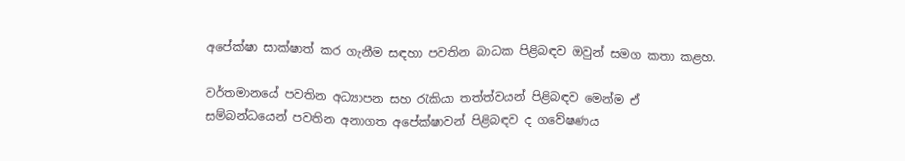අපේක්ෂා සාක්ෂාත් කර ගැනීම සඳහා පවතින බාධක පිළිබඳව ඔවුන් සමග කතා කළහ.

වර්තමානයේ පවතින අධ්‍යාපන සහ රැකියා තත්ත්වයන් පිළිබඳව මෙන්ම ඒ සම්බන්ධයෙන් පවතින අනාගත අපේක්ෂාවන් පිළිබඳව ද ගවේෂණය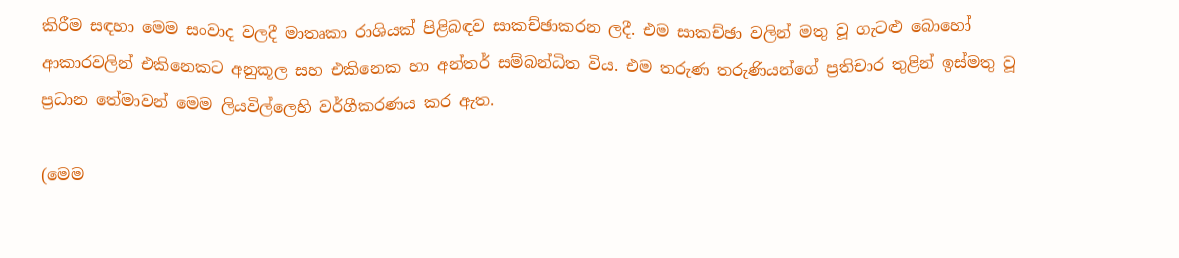කිරීම සඳහා මෙම සංවාද වලදී මාතෘකා රාශියක් පිළිබඳව සාකච්ඡාකරන ලදී. එම සාකච්ඡා වලින් මතු වූ ගැටළු බොහෝ ආකාරවලින් එකිනෙකට අනුකූල සහ එකිනෙක හා අන්තර් සම්බන්ධිත විය. එම තරුණ තරුණියන්ගේ ප්‍රතිචාර තුළින් ඉස්මතු වූ ප්‍රධාන තේමාවන් මෙම ලියවිල්ලෙහි වර්ගීකරණය කර ඇත.

(මෙම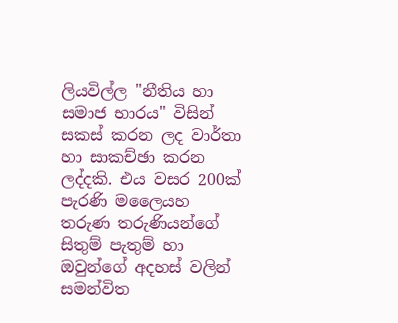ලියවිල්ල "නීතිය හා සමාජ භාරය" විසින් සකස් කරන ලද වාර්තා හා සාකච්ඡා කරන ලද්දකි. එය වසර 200ක් පැරණි මලෛයහ තරුණ තරුණියන්ගේ සිතුම් පැතුම් හා ඔවුන්ගේ අදහස් වලින් සමන්විත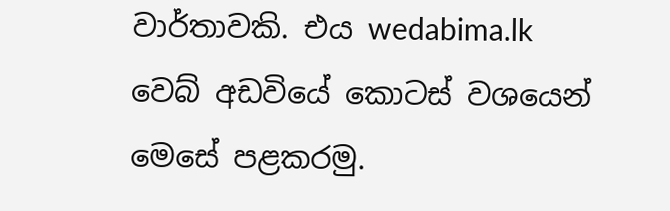වාර්තාවකි. එය wedabima.lk වෙබ් අඩවියේ කොටස් වශයෙන් මෙසේ පළකරමු.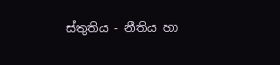ස්තුතිය - නීතිය හා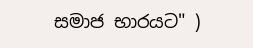සමාජ භාරයට" )